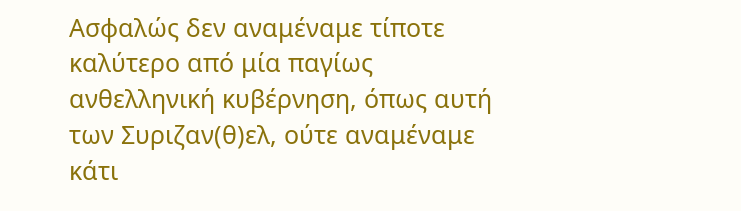Ασφαλώς δεν αναμέναμε τίποτε καλύτερο από μία παγίως ανθελληνική κυβέρνηση, όπως αυτή των Συριζαν(θ)ελ, ούτε αναμέναμε κάτι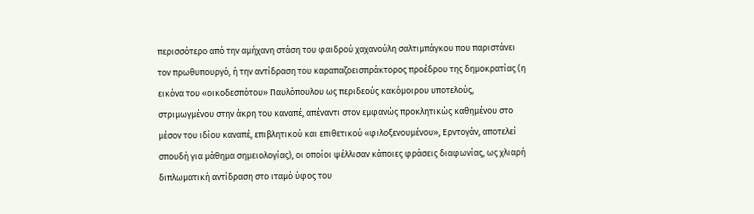περισσότερο από την αμήχανη στάση του φαιδρού χαχανούλη σαλτιμπάγκου που παριστάνει τον πρωθυπουργό, ή την αντίδραση του καραπαζοεισπράκτορος προέδρου της δημοκρατίας (η εικόνα του «οικοδεσπότου» Παυλόπουλου ως περιδεούς κακόμοιρου υποτελούς, στριμωγμένου στην άκρη του καναπέ, απέναντι στον εμφανώς προκλητικώς καθημένου στο μέσον του ιδίου καναπέ, επιβλητικού και επιθετικού «φιλοξενουμένου», Ερντογάν, αποτελεί σπουδή για μάθημα σημειολογίας), οι οποίοι ψέλλισαν κάποιες φράσεις διαφωνίας, ως χλιαρή διπλωματική αντίδραση στο ιταμό ύφος του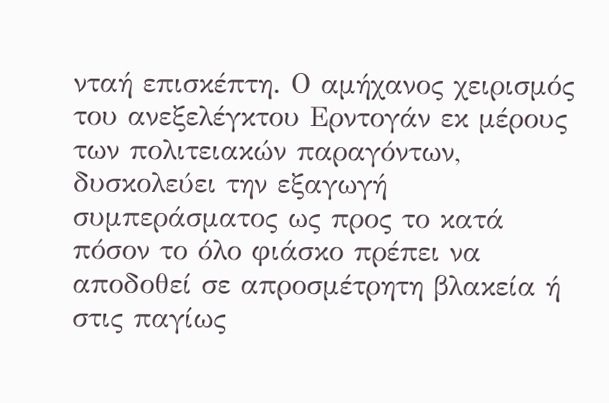νταή επισκέπτη. Ο αμήχανος χειρισμός του ανεξελέγκτου Ερντογάν εκ μέρους των πολιτειακών παραγόντων, δυσκολεύει την εξαγωγή συμπεράσματος ως προς το κατά πόσον το όλο φιάσκο πρέπει να αποδοθεί σε απροσμέτρητη βλακεία ή στις παγίως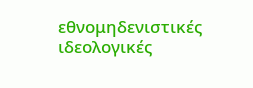εθνομηδενιστικές ιδεολογικές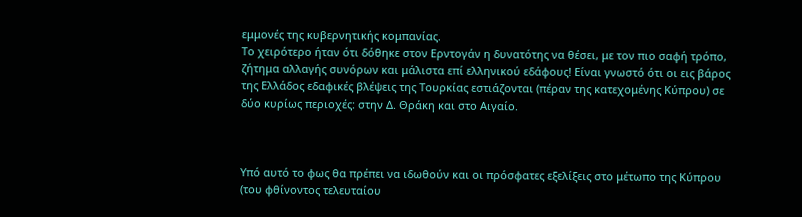εμμονές της κυβερνητικής κομπανίας.
Το χειρότερο ήταν ότι δόθηκε στον Ερντογάν η δυνατότης να θέσει, με τον πιο σαφή τρόπο, ζήτημα αλλαγής συνόρων και μάλιστα επί ελληνικού εδάφους! Είναι γνωστό ότι οι εις βάρος της Ελλάδος εδαφικές βλέψεις της Τουρκίας εστιάζονται (πέραν της κατεχομένης Κύπρου) σε δύο κυρίως περιοχές: στην Δ. Θράκη και στο Αιγαίο.



Υπό αυτό το φως θα πρέπει να ιδωθούν και οι πρόσφατες εξελίξεις στο μέτωπο της Κύπρου (του φθίνοντος τελευταίου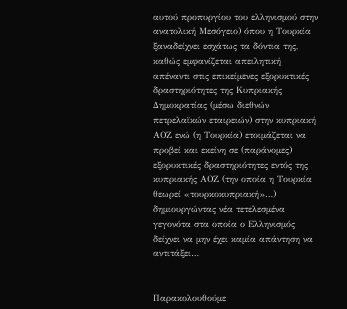αυτού προπυργίου του ελληνισμού στην ανατολική Μεσόγειο) όπου η Τουρκία ξαναδείχνει εσχάτως τα δόντια της, καθώς εμφανίζεται απειλητική απέναντι στις επικείμενες εξορυκτικές δραστηριότητες της Κυπριακής Δημοκρατίας (μέσω διεθνών πετρελαϊκών εταιρειών) στην κυπριακή ΑΟΖ ενώ (η Τουρκία) ετοιμάζεται να προβεί και εκείνη σε (παράνομες) εξορυκτικές δραστηριότητες εντός της κυπριακής ΑΟΖ (την οποία η Τουρκία θεωρεί «τουρκοκυπριακή»…) δημιουργώντας νέα τετελεσμένα γεγονότα στα οποία ο Ελληνισμός δείχνει να μην έχει καμία απάντηση να αντιτάξει…


Παρακολουθούμε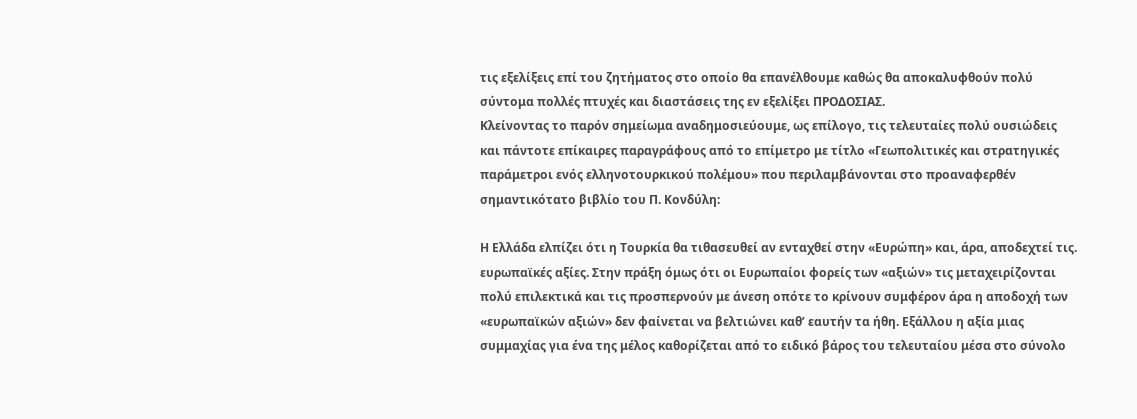τις εξελίξεις επί του ζητήματος στο οποίο θα επανέλθουμε καθώς θα αποκαλυφθούν πολύ σύντομα πολλές πτυχές και διαστάσεις της εν εξελίξει ΠΡΟΔΟΣΙΑΣ.
Κλείνοντας το παρόν σημείωμα αναδημοσιεύουμε, ως επίλογο, τις τελευταίες πολύ ουσιώδεις και πάντοτε επίκαιρες παραγράφους από το επίμετρο με τίτλο «Γεωπολιτικές και στρατηγικές παράμετροι ενός ελληνοτουρκικού πολέμου» που περιλαμβάνονται στο προαναφερθέν σημαντικότατο βιβλίο του Π. Κονδύλη:

Η Ελλάδα ελπίζει ότι η Τουρκία θα τιθασευθεί αν ενταχθεί στην «Ευρώπη» και, άρα, αποδεχτεί τις. ευρωπαϊκές αξίες. Στην πράξη όμως ότι οι Ευρωπαίοι φορείς των «αξιών» τις μεταχειρίζονται πολύ επιλεκτικά και τις προσπερνούν με άνεση οπότε το κρίνουν συμφέρον άρα η αποδοχή των «ευρωπαϊκών αξιών» δεν φαίνεται να βελτιώνει καθ’ εαυτήν τα ήθη. Εξάλλου η αξία μιας συμμαχίας για ένα της μέλος καθορίζεται από το ειδικό βάρος του τελευταίου μέσα στο σύνολο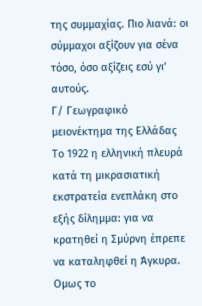της συμμαχίας. Πιο λιανά: οι σύμμαχοι αξίζουν για σένα τόσο, όσο αξίζεις εσύ γι’ αυτούς.
Γ/ Γεωγραφικό μειονέκτημα της Ελλάδας
Το 1922 η ελληνική πλευρά κατά τη μικρασιατική εκστρατεία ενεπλάκη στο εξής δίλημμα: για να κρατηθεί η Σμύρνη έπρεπε να καταληφθεί η Άγκυρα. Ομως το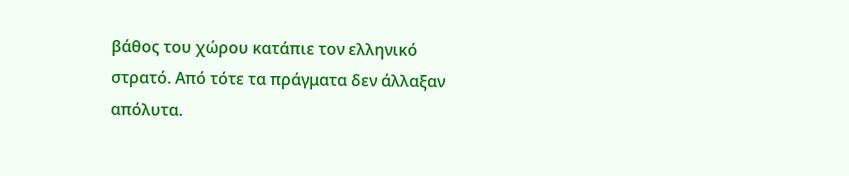βάθος του χώρου κατάπιε τον ελληνικό στρατό. Από τότε τα πράγματα δεν άλλαξαν απόλυτα.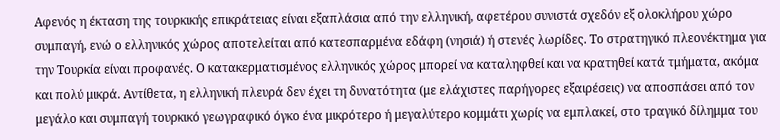Αφενός η έκταση της τουρκικής επικράτειας είναι εξαπλάσια από την ελληνική, αφετέρου συνιστά σχεδόν εξ ολοκλήρου χώρο συμπαγή, ενώ ο ελληνικός χώρος αποτελείται από κατεσπαρμένα εδάφη (νησιά) ή στενές λωρίδες. Το στρατηγικό πλεονέκτημα για την Τουρκία είναι προφανές. Ο κατακερματισμένος ελληνικός χώρος μπορεί να καταληφθεί και να κρατηθεί κατά τμήματα, ακόμα και πολύ μικρά. Αντίθετα, η ελληνική πλευρά δεν έχει τη δυνατότητα (με ελάχιστες παρήγορες εξαιρέσεις) να αποσπάσει από τον μεγάλο και συμπαγή τουρκικό γεωγραφικό όγκο ένα μικρότερο ή μεγαλύτερο κομμάτι χωρίς να εμπλακεί, στο τραγικό δίλημμα του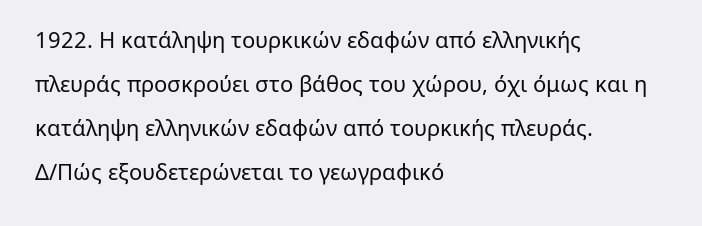1922. Η κατάληψη τουρκικών εδαφών από ελληνικής πλευράς προσκρούει στο βάθος του χώρου, όχι όμως και η κατάληψη ελληνικών εδαφών από τουρκικής πλευράς.
Δ/Πώς εξουδετερώνεται το γεωγραφικό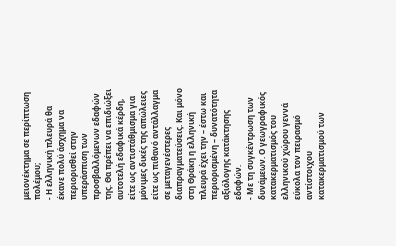μειονέκτημα σε περίπτωση πολέμου;
- Η ελληνική πλευρά θα έκανε πολύ άσχημα να περιορισθεί στην υπεράσπιση των προσβαλλόμενων εδαφών της. Θα πρέπει να επιδιώξει αυτοτελή εδαφικά κέρδη, είτε ως αντιστάθμισμα για μόνιμες δικές της απώλειες είτε ως πιθανό αντάλλαγμα σε μεταγενέστερες διαπραγματεύσεις. Και μόνο στη Θράκη η ελληνική πλευρά έχει την – έστω και περιορισμένη – δυνατότητα αξιόλογης κατάκτησης εδαφών.
- Με τη συγκέντρωση των δυνάμεων. Ο γεωγραφικός κατακερματισμός του ελληνικού χώρου γεννά εύκολα τον πειρασμό αντίστοιχου κατακερματισμού των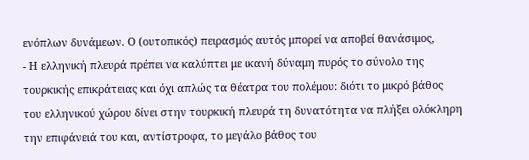ενόπλων δυνάμεων. Ο (ουτοπικός) πειρασμός αυτός μπορεί να αποβεί θανάσιμος,
- Η ελληνική πλευρά πρέπει να καλύπτει με ικανή δύναμη πυρός το σύνολο της τουρκικής επικράτειας και όχι απλώς τα θέατρα του πολέμου: διότι το μικρό βάθος του ελληνικού χώρου δίνει στην τουρκική πλευρά τη δυνατότητα να πλήξει ολόκληρη την επιφάνειά του και, αντίστροφα, το μεγάλο βάθος του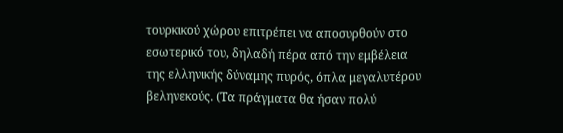τουρκικού χώρου επιτρέπει να αποσυρθούν στο εσωτερικό του, δηλαδή πέρα από την εμβέλεια της ελληνικής δύναμης πυρός, όπλα μεγαλυτέρου βεληνεκούς. (Τα πράγματα θα ήσαν πολύ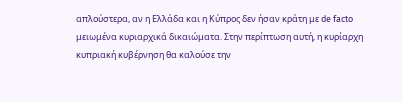απλούστερα, αν η Ελλάδα και η Κύπρος δεν ήσαν κράτη με de facto μειωμένα κυριαρχικά δικαιώματα. Στην περίπτωση αυτή, η κυρίαρχη κυπριακή κυβέρνηση θα καλούσε την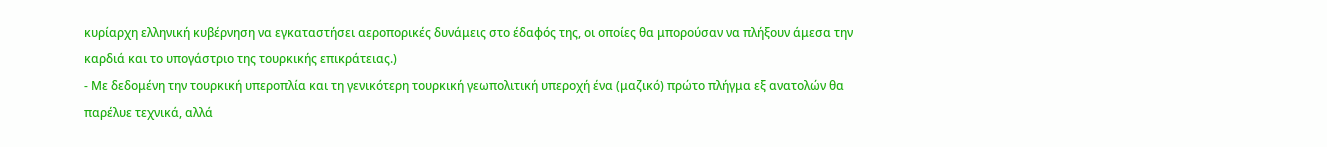κυρίαρχη ελληνική κυβέρνηση να εγκαταστήσει αεροπορικές δυνάμεις στο έδαφός της, οι οποίες θα μπορούσαν να πλήξουν άμεσα την καρδιά και το υπογάστριο της τουρκικής επικράτειας.)
- Με δεδομένη την τουρκική υπεροπλία και τη γενικότερη τουρκική γεωπολιτική υπεροχή ένα (μαζικό) πρώτο πλήγμα εξ ανατολών θα παρέλυε τεχνικά, αλλά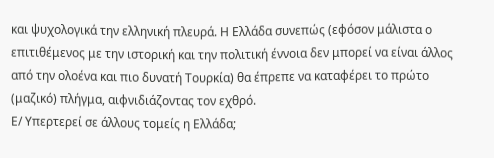και ψυχολογικά την ελληνική πλευρά. Η Ελλάδα συνεπώς (εφόσον μάλιστα ο επιτιθέμενος με την ιστορική και την πολιτική έννοια δεν μπορεί να είναι άλλος από την ολοένα και πιο δυνατή Τουρκία) θα έπρεπε να καταφέρει το πρώτο (μαζικό) πλήγμα, αιφνιδιάζοντας τον εχθρό.
Ε/ Υπερτερεί σε άλλους τομείς η Ελλάδα;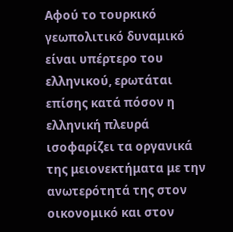Αφού το τουρκικό γεωπολιτικό δυναμικό είναι υπέρτερο του ελληνικού, ερωτάται επίσης κατά πόσον η ελληνική πλευρά ισοφαρίζει τα οργανικά της μειονεκτήματα με την ανωτερότητά της στον οικονομικό και στον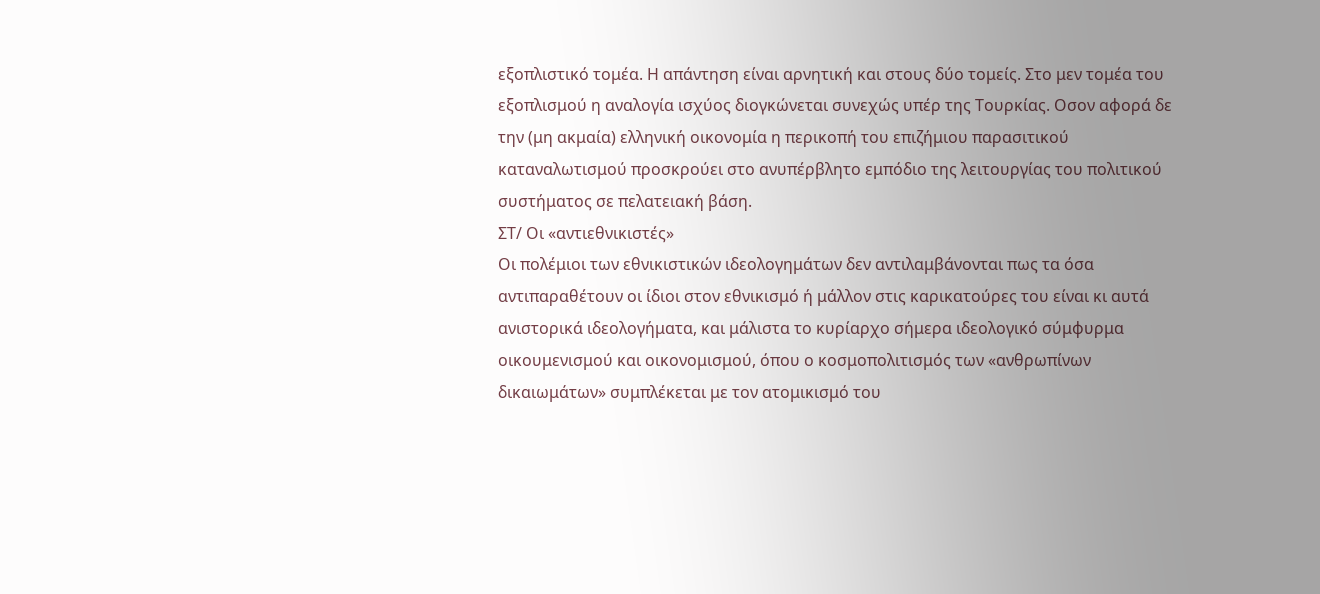εξοπλιστικό τομέα. Η απάντηση είναι αρνητική και στους δύο τομείς. Στο μεν τομέα του εξοπλισμού η αναλογία ισχύος διογκώνεται συνεχώς υπέρ της Τουρκίας. Οσον αφορά δε την (μη ακμαία) ελληνική οικονομία η περικοπή του επιζήμιου παρασιτικού καταναλωτισμού προσκρούει στο ανυπέρβλητο εμπόδιο της λειτουργίας του πολιτικού συστήματος σε πελατειακή βάση.
ΣΤ/ Οι «αντιεθνικιστές»
Οι πολέμιοι των εθνικιστικών ιδεολογημάτων δεν αντιλαμβάνονται πως τα όσα αντιπαραθέτουν οι ίδιοι στον εθνικισμό ή μάλλον στις καρικατούρες του είναι κι αυτά ανιστορικά ιδεολογήματα, και μάλιστα το κυρίαρχο σήμερα ιδεολογικό σύμφυρμα οικουμενισμού και οικονομισμού, όπου ο κοσμοπολιτισμός των «ανθρωπίνων δικαιωμάτων» συμπλέκεται με τον ατομικισμό του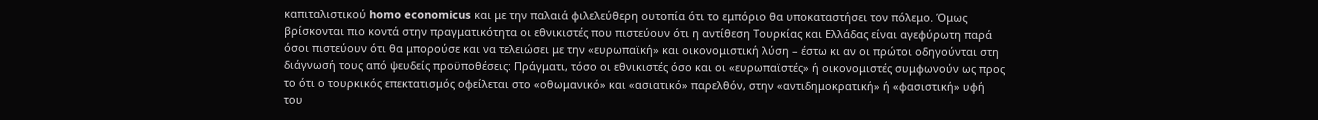καπιταλιστικού homo economicus και με την παλαιά φιλελεύθερη ουτοπία ότι το εμπόριο θα υποκαταστήσει τον πόλεμο. Όμως βρίσκονται πιο κοντά στην πραγματικότητα οι εθνικιστές που πιστεύουν ότι η αντίθεση Τουρκίας και Ελλάδας είναι αγεφύρωτη παρά όσοι πιστεύουν ότι θα μπορούσε και να τελειώσει με την «ευρωπαϊκή» και οικονομιστική λύση – έστω κι αν οι πρώτοι οδηγούνται στη διάγνωσή τους από ψευδείς προϋποθέσεις: Πράγματι, τόσο οι εθνικιστές όσο και οι «ευρωπαϊστές» ή οικονομιστές συμφωνούν ως προς το ότι ο τουρκικός επεκτατισμός οφείλεται στο «οθωμανικό» και «ασιατικό» παρελθόν, στην «αντιδημοκρατική» ή «φασιστική» υφή του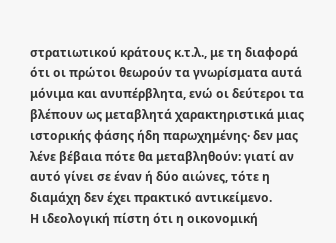στρατιωτικού κράτους κ.τ.λ., με τη διαφορά ότι οι πρώτοι θεωρούν τα γνωρίσματα αυτά μόνιμα και ανυπέρβλητα, ενώ οι δεύτεροι τα βλέπουν ως μεταβλητά χαρακτηριστικά μιας ιστορικής φάσης ήδη παρωχημένης· δεν μας λένε βέβαια πότε θα μεταβληθούν: γιατί αν αυτό γίνει σε έναν ή δύο αιώνες, τότε η διαμάχη δεν έχει πρακτικό αντικείμενο.
Η ιδεολογική πίστη ότι η οικονομική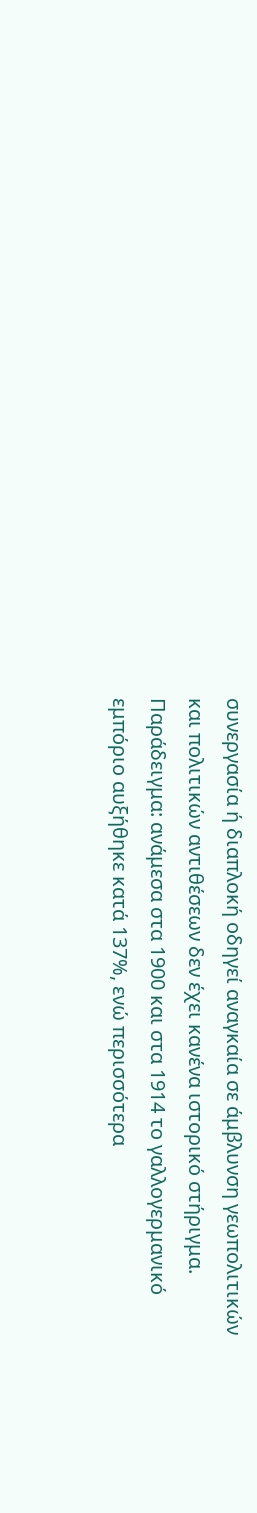συνεργασία ή διαπλοκή οδηγεί αναγκαία σε άμβλυνση γεωπολιτικών και πολιτικών αντιθέσεων δεν έχει κανένα ιστορικό στήριγμα. Παράδειγμα: ανάμεσα στα 1900 και στα 1914 το γαλλογερμανικό εμπόριο αυξήθηκε κατά 137%, ενώ περισσότερα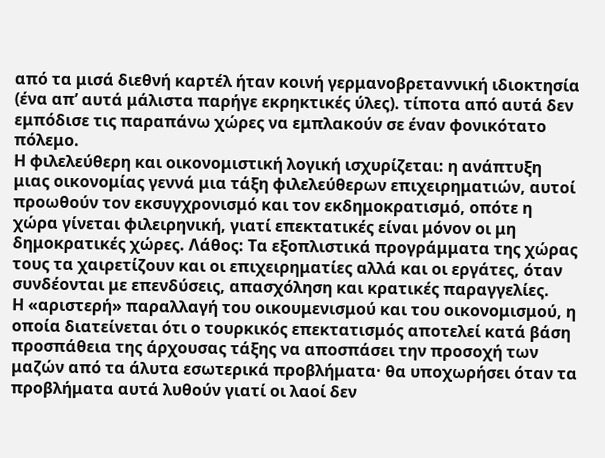από τα μισά διεθνή καρτέλ ήταν κοινή γερμανοβρεταννική ιδιοκτησία (ένα απ’ αυτά μάλιστα παρήγε εκρηκτικές ύλες). τίποτα από αυτά δεν εμπόδισε τις παραπάνω χώρες να εμπλακούν σε έναν φονικότατο πόλεμο.
Η φιλελεύθερη και οικονομιστική λογική ισχυρίζεται: η ανάπτυξη μιας οικονομίας γεννά μια τάξη φιλελεύθερων επιχειρηματιών, αυτοί προωθούν τον εκσυγχρονισμό και τον εκδημοκρατισμό, οπότε η χώρα γίνεται φιλειρηνική, γιατί επεκτατικές είναι μόνον οι μη δημοκρατικές χώρες. Λάθος: Τα εξοπλιστικά προγράμματα της χώρας τους τα χαιρετίζουν και οι επιχειρηματίες αλλά και οι εργάτες, όταν συνδέονται με επενδύσεις, απασχόληση και κρατικές παραγγελίες.
Η «αριστερή» παραλλαγή του οικουμενισμού και του οικονομισμού, η οποία διατείνεται ότι ο τουρκικός επεκτατισμός αποτελεί κατά βάση προσπάθεια της άρχουσας τάξης να αποσπάσει την προσοχή των μαζών από τα άλυτα εσωτερικά προβλήματα· θα υποχωρήσει όταν τα προβλήματα αυτά λυθούν γιατί οι λαοί δεν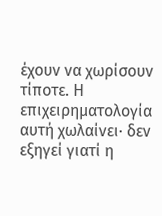έχουν να χωρίσουν τίποτε. Η επιχειρηματολογία αυτή χωλαίνει· δεν εξηγεί γιατί η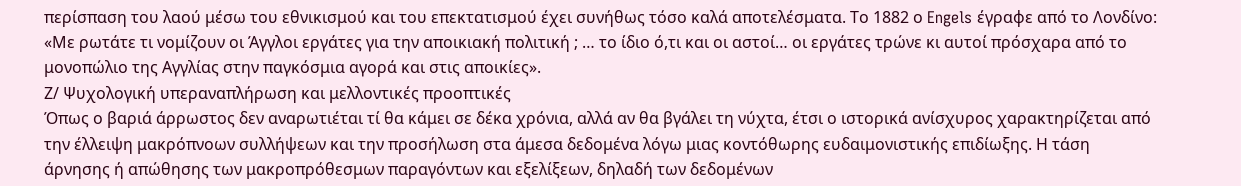περίσπαση του λαού μέσω του εθνικισμού και του επεκτατισμού έχει συνήθως τόσο καλά αποτελέσματα. Το 1882 ο Engels έγραφε από το Λονδίνο: «Με ρωτάτε τι νομίζουν οι Άγγλοι εργάτες για την αποικιακή πολιτική ; … το ίδιο ό,τι και οι αστοί… οι εργάτες τρώνε κι αυτοί πρόσχαρα από το μονοπώλιο της Αγγλίας στην παγκόσμια αγορά και στις αποικίες».
Ζ/ Ψυχολογική υπεραναπλήρωση και μελλοντικές προοπτικές
Όπως ο βαριά άρρωστος δεν αναρωτιέται τί θα κάμει σε δέκα χρόνια, αλλά αν θα βγάλει τη νύχτα, έτσι ο ιστορικά ανίσχυρος χαρακτηρίζεται από την έλλειψη μακρόπνοων συλλήψεων και την προσήλωση στα άμεσα δεδομένα λόγω μιας κοντόθωρης ευδαιμονιστικής επιδίωξης. Η τάση άρνησης ή απώθησης των μακροπρόθεσμων παραγόντων και εξελίξεων, δηλαδή των δεδομένων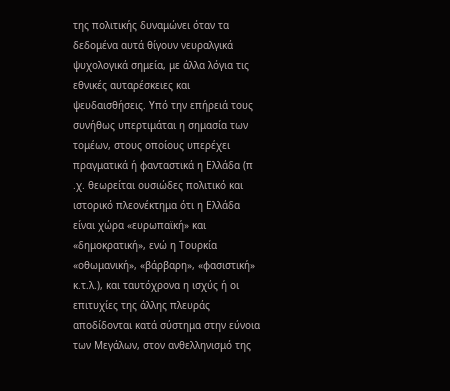της πολιτικής δυναμώνει όταν τα δεδομένα αυτά θίγουν νευραλγικά ψυχολογικά σημεία, με άλλα λόγια τις εθνικές αυταρέσκειες και ψευδαισθήσεις. Υπό την επήρειά τους συνήθως υπερτιμάται η σημασία των τομέων, στους οποίους υπερέχει πραγματικά ή φανταστικά η Ελλάδα (π .χ. θεωρείται ουσιώδες πολιτικό και ιστορικό πλεονέκτημα ότι η Ελλάδα είναι χώρα «ευρωπαϊκή» και «δημοκρατική», ενώ η Τουρκία «οθωμανική», «βάρβαρη», «φασιστική» κ.τ.λ.), και ταυτόχρονα η ισχύς ή οι επιτυχίες της άλλης πλευράς αποδίδονται κατά σύστημα στην εύνοια των Μεγάλων, στον ανθελληνισμό της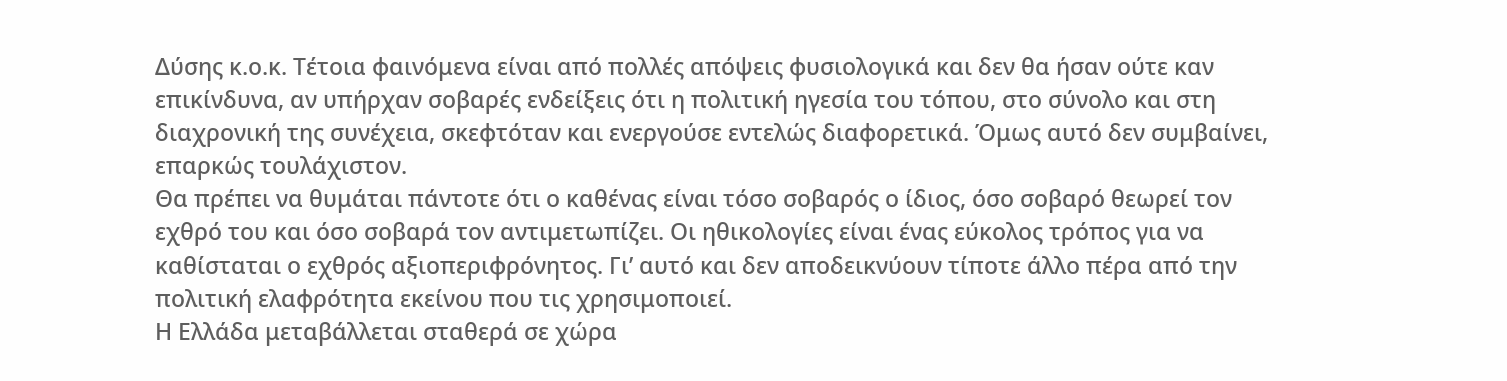Δύσης κ.ο.κ. Τέτοια φαινόμενα είναι από πολλές απόψεις φυσιολογικά και δεν θα ήσαν ούτε καν επικίνδυνα, αν υπήρχαν σοβαρές ενδείξεις ότι η πολιτική ηγεσία του τόπου, στο σύνολο και στη διαχρονική της συνέχεια, σκεφτόταν και ενεργούσε εντελώς διαφορετικά. Όμως αυτό δεν συμβαίνει, επαρκώς τουλάχιστον.
Θα πρέπει να θυμάται πάντοτε ότι ο καθένας είναι τόσο σοβαρός ο ίδιος, όσο σοβαρό θεωρεί τον εχθρό του και όσο σοβαρά τον αντιμετωπίζει. Οι ηθικολογίες είναι ένας εύκολος τρόπος για να καθίσταται ο εχθρός αξιοπεριφρόνητος. Γι’ αυτό και δεν αποδεικνύουν τίποτε άλλο πέρα από την πολιτική ελαφρότητα εκείνου που τις χρησιμοποιεί.
Η Ελλάδα μεταβάλλεται σταθερά σε χώρα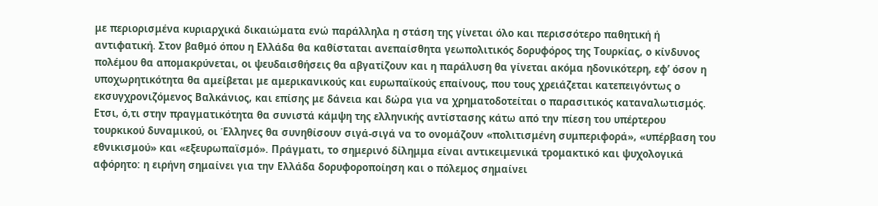με περιορισμένα κυριαρχικά δικαιώματα ενώ παράλληλα η στάση της γίνεται όλο και περισσότερο παθητική ή αντιφατική. Στον βαθμό όπου η Ελλάδα θα καθίσταται ανεπαίσθητα γεωπολιτικός δορυφόρος της Τουρκίας, ο κίνδυνος πολέμου θα απομακρύνεται, οι ψευδαισθήσεις θα αβγατίζουν και η παράλυση θα γίνεται ακόμα ηδονικότερη, εφ’ όσον η υποχωρητικότητα θα αμείβεται με αμερικανικούς και ευρωπαϊκούς επαίνους, που τους χρειάζεται κατεπειγόντως ο εκσυγχρονιζόμενος Βαλκάνιος, και επίσης με δάνεια και δώρα για να χρηματοδοτείται ο παρασιτικός καταναλωτισμός. Ετσι, ό,τι στην πραγματικότητα θα συνιστά κάμψη της ελληνικής αντίστασης κάτω από την πίεση του υπέρτερου τουρκικού δυναμικού, οι Έλληνες θα συνηθίσουν σιγά-σιγά να το ονομάζουν «πολιτισμένη συμπεριφορά», «υπέρβαση του εθνικισμού» και «εξευρωπαϊσμό». Πράγματι, το σημερινό δίλημμα είναι αντικειμενικά τρομακτικό και ψυχολογικά αφόρητο: η ειρήνη σημαίνει για την Ελλάδα δορυφοροποίηση και ο πόλεμος σημαίνει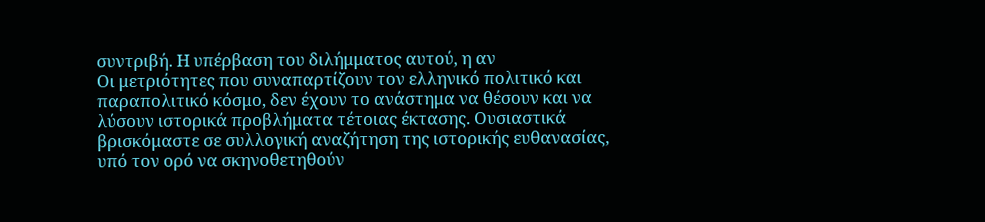συντριβή. Η υπέρβαση του διλήμματος αυτού, η αν
Οι μετριότητες που συναπαρτίζουν τον ελληνικό πολιτικό και παραπολιτικό κόσμο, δεν έχουν το ανάστημα να θέσουν και να λύσουν ιστορικά προβλήματα τέτοιας έκτασης. Ουσιαστικά βρισκόμαστε σε συλλογική αναζήτηση της ιστορικής ευθανασίας, υπό τον ορό να σκηνοθετηθούν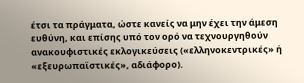έτσι τα πράγματα, ώστε κανείς να μην έχει την άμεση ευθύνη, και επίσης υπό τον ορό να τεχνουργηθούν ανακουφιστικές εκλογικεύσεις («ελληνοκεντρικές» ή «εξευρωπαϊστικές», αδιάφορο).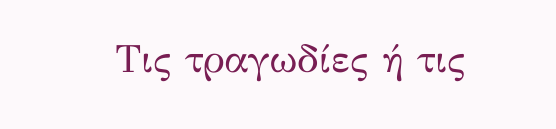Τις τραγωδίες ή τις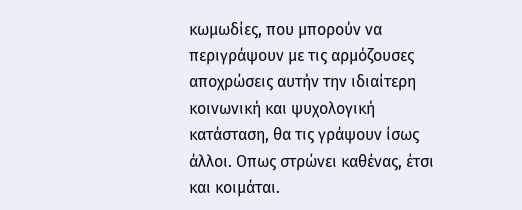κωμωδίες, που μπορούν να περιγράψουν με τις αρμόζουσες αποχρώσεις αυτήν την ιδιαίτερη κοινωνική και ψυχολογική κατάσταση, θα τις γράψουν ίσως άλλοι. Οπως στρώνει καθένας, έτσι και κοιμάται.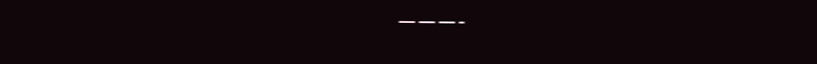———-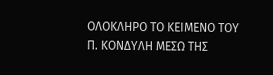ΟΛΟΚΛΗΡΟ ΤΟ ΚΕΙΜΕΝΟ ΤΟΥ Π. ΚΟΝΔΥΛΗ ΜΕΣΩ ΤΗΣ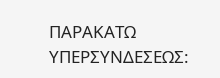ΠΑΡΑΚΑΤΩ ΥΠΕΡΣΥΝΔΕΣΕΩΣ: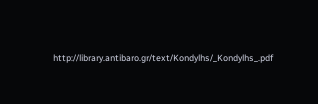http://library.antibaro.gr/text/Kondylhs/_Kondylhs_.pdf